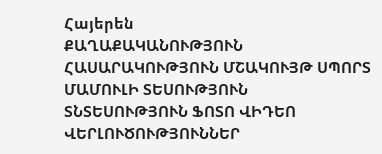Հայերեն
ՔԱՂԱՔԱԿԱՆՈՒԹՅՈՒՆ ՀԱՍԱՐԱԿՈՒԹՅՈՒՆ ՄՇԱԿՈՒՅԹ ՍՊՈՐՏ ՄԱՄՈՒԼԻ ՏԵՍՈՒԹՅՈՒՆ ՏՆՏԵՍՈՒԹՅՈՒՆ ՖՈՏՈ ՎԻԴԵՈ ՎԵՐԼՈՒԾՈՒԹՅՈՒՆՆԵՐ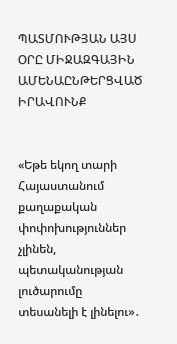ՊԱՏՄՈՒԹՅԱՆ ԱՅՍ ՕՐԸ ՄԻՋԱԶԳԱՅԻՆ ԱՄԵՆԱԸՆԹԵՐՑՎԱԾ ԻՐԱՎՈՒՆՔ


«Եթե եկող տարի Հայաստանում քաղաքական փոփոխություններ չլինեն, պետականության լուծարումը տեսանելի է լինելու»․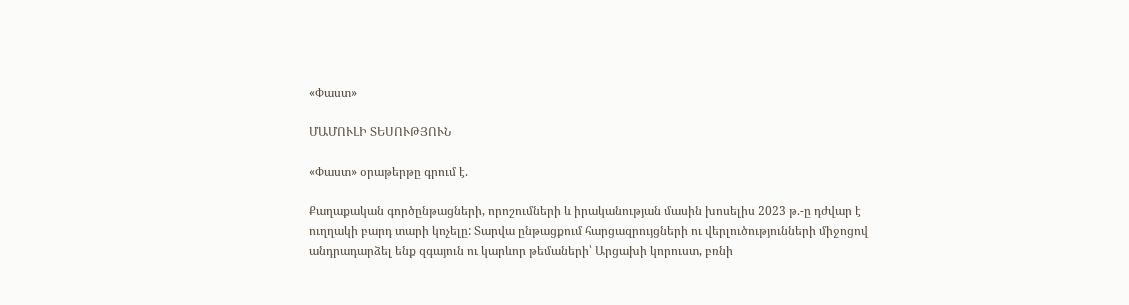«Փաստ»

ՄԱՄՈՒԼԻ ՏԵՍՈՒԹՅՈՒՆ

«Փաստ» օրաթերթը գրում է.

Քաղաքական գործընթացների, որոշումների և իրականության մասին խոսելիս 2023 թ.-ը դժվար է ուղղակի բարդ տարի կոչելը: Տարվա ընթացքում հարցազրույցների ու վերլուծությունների միջոցով անդրադարձել ենք զգայուն ու կարևոր թեմաների՝ Արցախի կորուստ, բռնի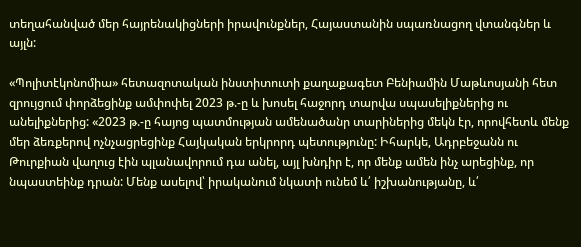տեղահանված մեր հայրենակիցների իրավունքներ, Հայաստանին սպառնացող վտանգներ և այլն:

«Պոլիտէկոնոմիա» հետազոտական ինստիտուտի քաղաքագետ Բենիամին Մաթևոսյանի հետ զրույցում փորձեցինք ամփոփել 2023 թ.-ը և խոսել հաջորդ տարվա սպասելիքներից ու անելիքներից: «2023 թ.-ը հայոց պատմության ամենածանր տարիներից մեկն էր, որովհետև մենք մեր ձեռքերով ոչնչացրեցինք Հայկական երկրորդ պետությունը: Իհարկե, Ադրբեջանն ու Թուրքիան վաղուց էին պլանավորում դա անել, այլ խնդիր է, որ մենք ամեն ինչ արեցինք, որ նպաստեինք դրան: Մենք ասելով՝ իրականում նկատի ունեմ և՛ իշխանությանը, և՛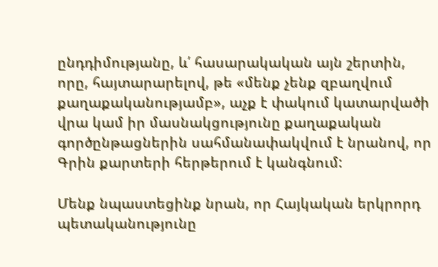ընդդիմությանը, և՛ հասարակական այն շերտին, որը, հայտարարելով, թե «մենք չենք զբաղվում քաղաքականությամբ», աչք է փակում կատարվածի վրա կամ իր մասնակցությունը քաղաքական գործընթացներին սահմանափակվում է նրանով, որ Գրին քարտերի հերթերում է կանգնում:

Մենք նպաստեցինք նրան, որ Հայկական երկրորդ պետականությունը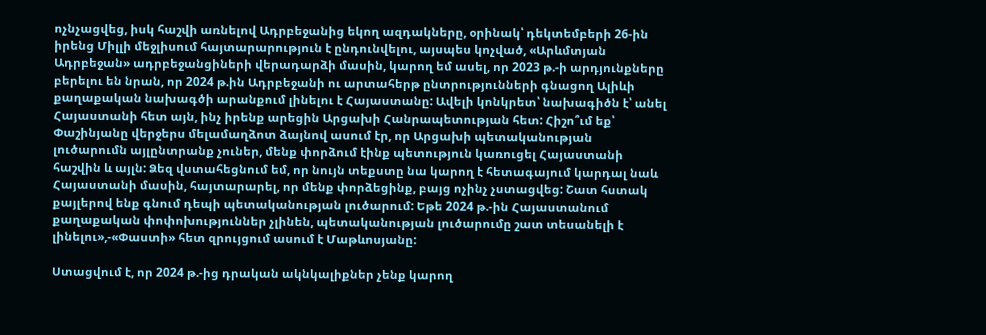ոչնչացվեց, իսկ հաշվի առնելով Ադրբեջանից եկող ազդակները, օրինակ՝ դեկտեմբերի 26-ին իրենց Միլլի մեջլիսում հայտարարություն է ընդունվելու, այսպես կոչված, «Արևմտյան Ադրբեջան» ադրբեջանցիների վերադարձի մասին, կարող եմ ասել, որ 2023 թ.-ի արդյունքները բերելու են նրան, որ 2024 թ.ին Ադրբեջանի ու արտահերթ ընտրությունների գնացող Ալիևի քաղաքական նախագծի արանքում լինելու է Հայաստանը: Ավելի կոնկրետ՝ նախագիծն է՝ անել Հայաստանի հետ այն, ինչ իրենք արեցին Արցախի Հանրապետության հետ: Հիշո՞ւմ եք՝ Փաշինյանը վերջերս մելամաղձոտ ձայնով ասում էր, որ Արցախի պետականության լուծարումն այլընտրանք չուներ, մենք փորձում էինք պետություն կառուցել Հայաստանի հաշվին և այլն: Ձեզ վստահեցնում եմ, որ նույն տեքստը նա կարող է հետագայում կարդալ նաև Հայաստանի մասին, հայտարարել, որ մենք փորձեցինք, բայց ոչինչ չստացվեց: Շատ հստակ քայլերով ենք գնում դեպի պետականության լուծարում: Եթե 2024 թ.-ին Հայաստանում քաղաքական փոփոխություններ չլինեն, պետականության լուծարումը շատ տեսանելի է լինելու»,-«Փաստի» հետ զրույցում ասում է Մաթևոսյանը:

Ստացվում է, որ 2024 թ.-ից դրական ակնկալիքներ չենք կարող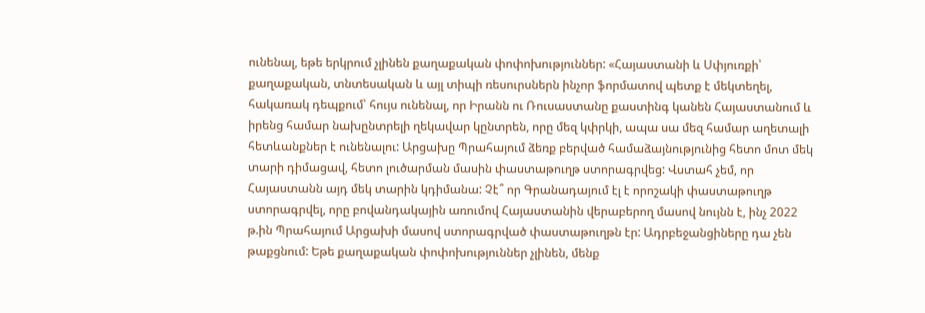ունենալ, եթե երկրում չլինեն քաղաքական փոփոխություններ: «Հայաստանի և Սփյուռքի՝ քաղաքական, տնտեսական և այլ տիպի ռեսուրսներն ինչոր ֆորմատով պետք է մեկտեղել, հակառակ դեպքում՝ հույս ունենալ, որ Իրանն ու Ռուսաստանը քաստինգ կանեն Հայաստանում և իրենց համար նախընտրելի ղեկավար կընտրեն, որը մեզ կփրկի, ապա սա մեզ համար աղետալի հետևանքներ է ունենալու: Արցախը Պրահայում ձեռք բերված համաձայնությունից հետո մոտ մեկ տարի դիմացավ, հետո լուծարման մասին փաստաթուղթ ստորագրվեց: Վստահ չեմ, որ Հայաստանն այդ մեկ տարին կդիմանա: Չէ՞ որ Գրանադայում էլ է որոշակի փաստաթուղթ ստորագրվել, որը բովանդակային առումով Հայաստանին վերաբերող մասով նույնն է, ինչ 2022 թ.ին Պրահայում Արցախի մասով ստորագրված փաստաթուղթն էր: Ադրբեջանցիները դա չեն թաքցնում: Եթե քաղաքական փոփոխություններ չլինեն, մենք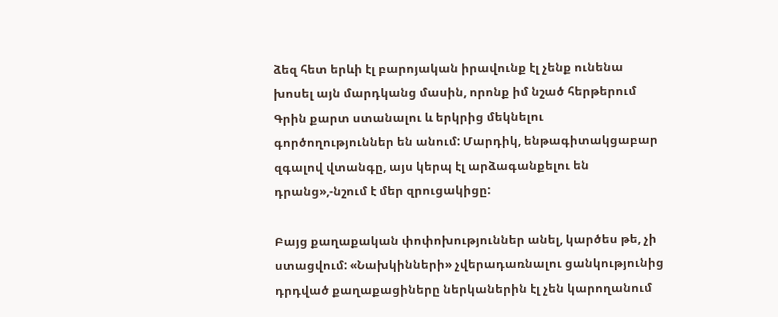ձեզ հետ երևի էլ բարոյական իրավունք էլ չենք ունենա խոսել այն մարդկանց մասին, որոնք իմ նշած հերթերում Գրին քարտ ստանալու և երկրից մեկնելու գործողություններ են անում: Մարդիկ, ենթագիտակցաբար զգալով վտանգը, այս կերպ էլ արձագանքելու են դրանց»,-նշում է մեր զրուցակիցը:

Բայց քաղաքական փոփոխություններ անել, կարծես թե, չի ստացվում: «Նախկինների» չվերադառնալու ցանկությունից դրդված քաղաքացիները ներկաներին էլ չեն կարողանում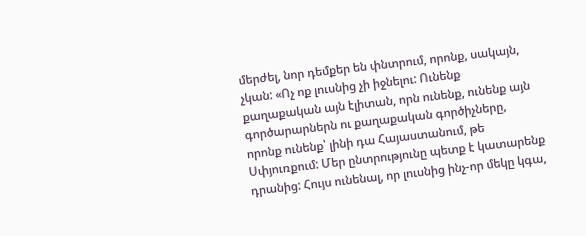մերժել, նոր դեմքեր են փնտրում, որոնք, սակայն, չկան: «Ոչ ոք լուսնից չի իջնելու: Ունենք քաղաքական այն էլիտան, որն ունենք, ունենք այն գործարարներն ու քաղաքական գործիչները, որոնք ունենք՝ լինի դա Հայաստանում, թե Սփյուռքում: Մեր ընտրությունը պետք է կատարենք դրանից: Հույս ունենալ, որ լուսնից ինչ-որ մեկը կգա,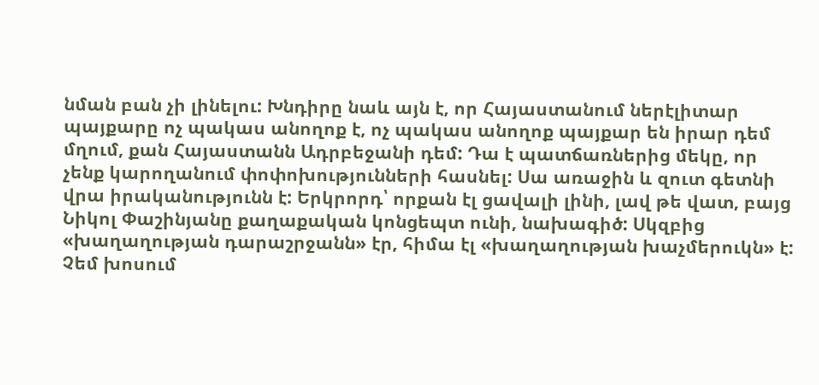նման բան չի լինելու: Խնդիրը նաև այն է, որ Հայաստանում ներէլիտար պայքարը ոչ պակաս անողոք է, ոչ պակաս անողոք պայքար են իրար դեմ մղում, քան Հայաստանն Ադրբեջանի դեմ: Դա է պատճառներից մեկը, որ չենք կարողանում փոփոխությունների հասնել: Սա առաջին և զուտ գետնի վրա իրականությունն է: Երկրորդ՝ որքան էլ ցավալի լինի, լավ թե վատ, բայց Նիկոլ Փաշինյանը քաղաքական կոնցեպտ ունի, նախագիծ: Սկզբից «խաղաղության դարաշրջանն» էր, հիմա էլ «խաղաղության խաչմերուկն» է: Չեմ խոսում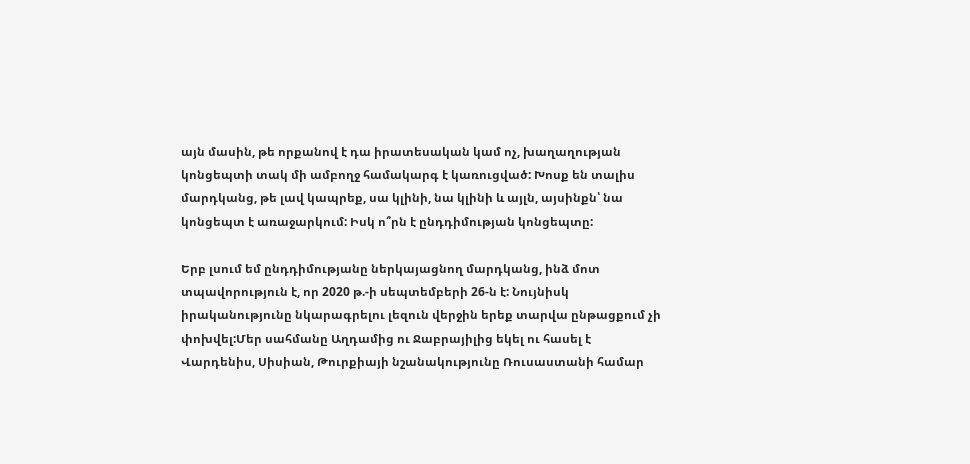այն մասին, թե որքանով է դա իրատեսական կամ ոչ, խաղաղության կոնցեպտի տակ մի ամբողջ համակարգ է կառուցված: Խոսք են տալիս մարդկանց, թե լավ կապրեք, սա կլինի, նա կլինի և այլն, այսինքն՝ նա կոնցեպտ է առաջարկում: Իսկ ո՞րն է ընդդիմության կոնցեպտը:

Երբ լսում եմ ընդդիմությանը ներկայացնող մարդկանց, ինձ մոտ տպավորություն է, որ 2020 թ.-ի սեպտեմբերի 26-ն է: Նույնիսկ իրականությունը նկարագրելու լեզուն վերջին երեք տարվա ընթացքում չի փոխվել:Մեր սահմանը Աղդամից ու Ջաբրայիլից եկել ու հասել է Վարդենիս, Սիսիան, Թուրքիայի նշանակությունը Ռուսաստանի համար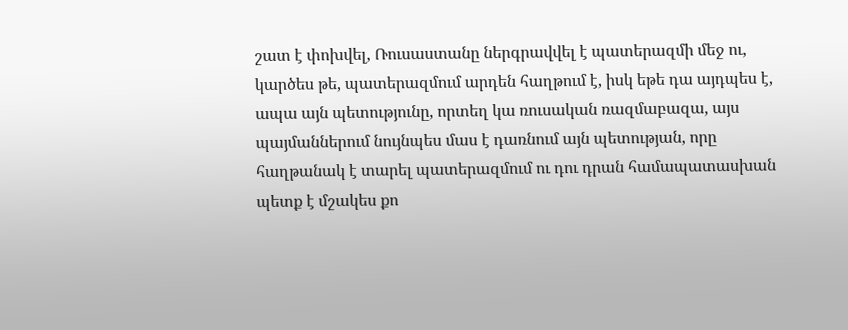շատ է փոխվել, Ռուսաստանը ներգրավվել է պատերազմի մեջ ու, կարծես թե, պատերազմում արդեն հաղթում է, իսկ եթե դա այդպես է, ապա այն պետությունը, որտեղ կա ռուսական ռազմաբազա, այս պայմաններում նույնպես մաս է դառնում այն պետության, որը հաղթանակ է տարել պատերազմում ու դու դրան համապատասխան պետք է մշակես քո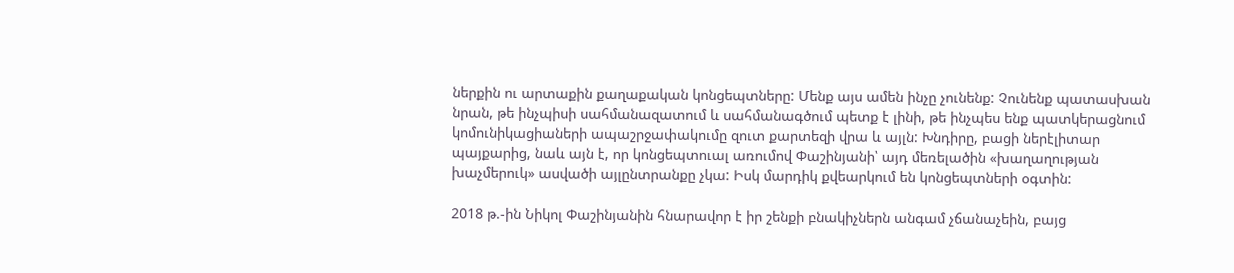ներքին ու արտաքին քաղաքական կոնցեպտները: Մենք այս ամեն ինչը չունենք: Չունենք պատասխան նրան, թե ինչպիսի սահմանազատում և սահմանագծում պետք է լինի, թե ինչպես ենք պատկերացնում կոմունիկացիաների ապաշրջափակումը զուտ քարտեզի վրա և այլն: Խնդիրը, բացի ներէլիտար պայքարից, նաև այն է, որ կոնցեպտուալ առումով Փաշինյանի՝ այդ մեռելածին «խաղաղության խաչմերուկ» ասվածի այլընտրանքը չկա: Իսկ մարդիկ քվեարկում են կոնցեպտների օգտին:

2018 թ.-ին Նիկոլ Փաշինյանին հնարավոր է իր շենքի բնակիչներն անգամ չճանաչեին, բայց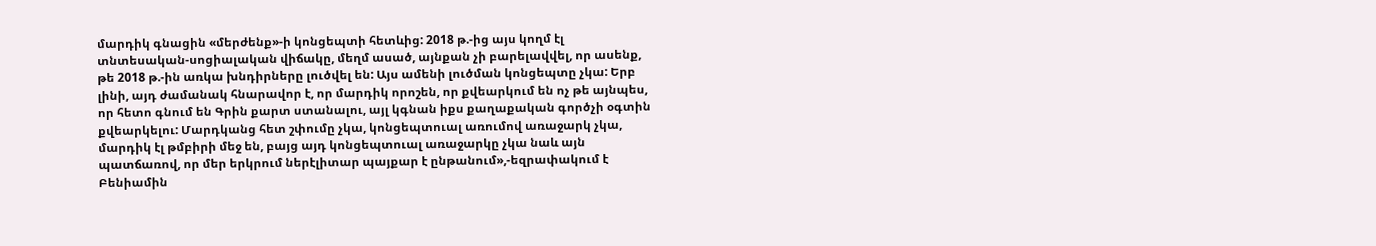մարդիկ գնացին «մերժենք»-ի կոնցեպտի հետևից: 2018 թ.-ից այս կողմ էլ տնտեսական-սոցիալական վիճակը, մեղմ ասած, այնքան չի բարելավվել, որ ասենք, թե 2018 թ.-ին առկա խնդիրները լուծվել են: Այս ամենի լուծման կոնցեպտը չկա: Երբ լինի, այդ ժամանակ հնարավոր է, որ մարդիկ որոշեն, որ քվեարկում են ոչ թե այնպես, որ հետո գնում են Գրին քարտ ստանալու, այլ կգնան իքս քաղաքական գործչի օգտին քվեարկելու: Մարդկանց հետ շփումը չկա, կոնցեպտուալ առումով առաջարկ չկա, մարդիկ էլ թմբիրի մեջ են, բայց այդ կոնցեպտուալ առաջարկը չկա նաև այն պատճառով, որ մեր երկրում ներէլիտար պայքար է ընթանում»,-եզրափակում է Բենիամին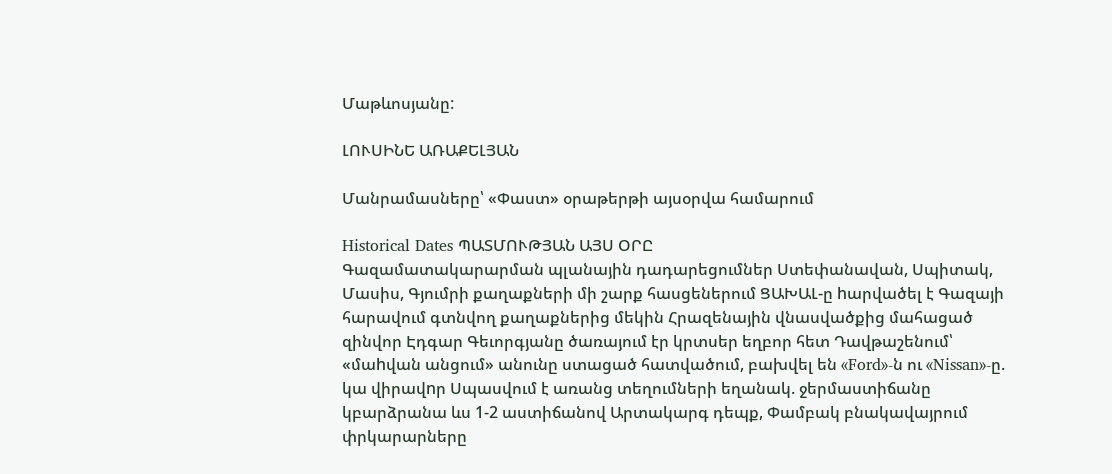Մաթևոսյանը:

ԼՈՒՍԻՆԵ ԱՌԱՔԵԼՅԱՆ

Մանրամասները՝ «Փաստ» օրաթերթի այսօրվա համարում

Historical Dates ՊԱՏՄՈՒԹՅԱՆ ԱՅՍ ՕՐԸ
Գազամատակարարման պլանային դադարեցումներ Ստեփանավան, Սպիտակ, Մասիս, Գյումրի քաղաքների մի շարք հասցեներում ՑԱԽԱԼ-ը hարվածել է Գազայի հարավում գտնվող քաղաքներից մեկին Հրազենային վնասվածքից մահացած զինվոր Էդգար Գեւորգյանը ծառայում էր կրտսեր եղբոր հետ Դավթաշենում՝ «մաhվան անցում» անունը ստացած հատվածում, բախվել են «Ford»-ն ու «Nissan»-ը. կա վիրավnր Սպասվում է առանց տեղումների եղանակ. ջերմաստիճանը կբարձրանա ևս 1-2 աստիճանով Արտակարգ դեպք, Փամբակ բնակավայրում փրկարարները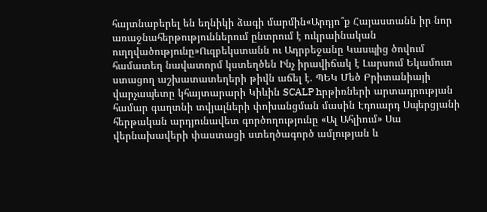հայտնաբերել են եղնիկի ձագի մարմին«Արդյո՞ք Հայաստանն իր նոր առաջնահերթություններում ընտրում է ուկրաինական ուղղվածությունը»Ուզբեկստանն ու Ադրբեջանը Կասպից ծովում համատեղ նավատորմ կստեղծեն Ինչ իրավիճակ է Լարսում Եկամուտ ստացող աշխատատեղերի թիվն աճել է. ՊԵԿ Մեծ Բրիտանիայի վարչապետը կհայտարարի Կիևին SCALP hրթիռների արտադրության համար գաղտնի տվյալների փոխանցման մասին Էդուարդ Սպերցյանի հերթական արդյունավետ գործողությունը «Ալ Ահլիում» Սա վերնախավերի փաստացի ստեղծագործ ամլության և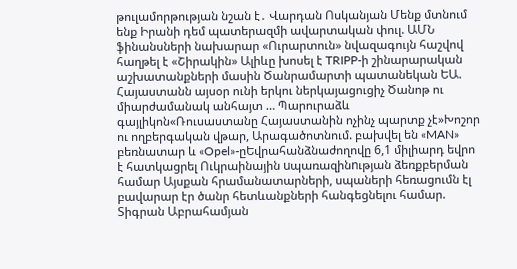թուլամորթության նշան է․ Վարդան Ոսկանյան Մենք մտնում ենք Իրանի դեմ պատերազմի ավարտական փուլ. ԱՄՆ ֆինանսների նախարար «Ուրարտուն» նվազագույն հաշվով հաղթել է «Շիրակին» Ալիևը խոսել է TRIPP-ի շինարարական աշխատանքների մասին Ծանրամարտի պատանեկան ԵԱ. Հայաստանն այսօր ունի երկու ներկայացուցիչ Ծանոթ ու միարժամանակ անհայտ … Պարուրաձև գայլիկոն«Ռուսաստանը Հայաստանին ոչինչ պարտք չէ»Խոշոր ու ողբերգական վթար, Արագածոտնում. բախվել են «MAN» բեռնատար և «Opel»-ըԵվրահանձնաժողովը 6,1 միլիարդ եվրո է հատկացրել Ուկրաինային uպառազինnւթյան ձեռքբերման համար Այսքան հրամանատարների, սպաների հեռացումն էլ բավարար էր ծանր հետևանքների հանգեցնելու համար. Տիգրան Աբրահամյան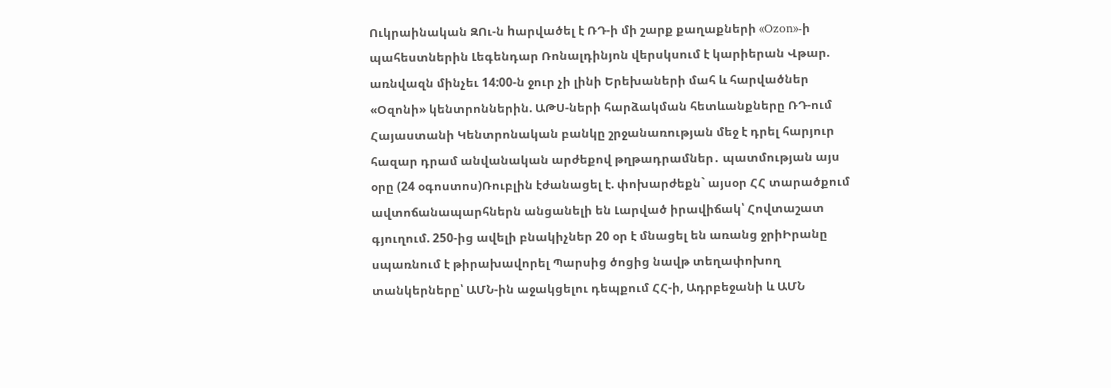Ուկրաինական ԶՈւ-ն hարվածել է ՌԴ-ի մի շարք քաղաքների «Ozon»-ի պահեստներին Լեգենդար Ռոնալդինյոն վերսկսում է կարիերան Վթար. առնվազն մինչեւ 14:00-ն ջուր չի լինի Երեխաների մահ և հարվածներ «Օզոնի» կենտրոններին. ԱԹՍ-ների հարձակման հետևանքները ՌԴ-ում Հայաստանի Կենտրոնական բանկը շրջանառության մեջ է դրել հարյուր հազար դրամ անվանական արժեքով թղթադրամներ․ պատմության այս օրը (24 օգոստոս)Ռուբլին էժանացել է. փոխարժեքն` այսօր ՀՀ տարածքում ավտոճանապարհներն անցանելի են Լարված իրավիճակ՝ Հովտաշատ գյուղում. 250-ից ավելի բնակիչներ 20 օր է մնացել են առանց ջրիԻրանը սպառնում է թիրախավորել Պարսից ծոցից նավթ տեղափոխող տանկերները՝ ԱՄՆ-ին աջակցելու դեպքում ՀՀ-ի, Ադրբեջանի և ԱՄՆ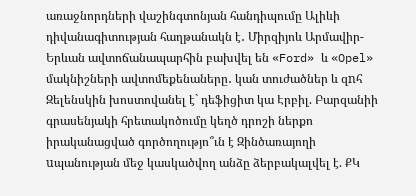առաջնորդների վաշինգտոնյան հանդիպումը Ալիևի դիվանագիտության հաղթանակն է․ Միրզիյոև Արմավիր-Երևան ավտոճանապարհին բախվել են «Ford» և «Opel» մակնիշների ավտոմեքենաները․ կան տուժածներ և զnհ Զելենսկին խոստովանել է` դեֆիցիտ կա Էրբիլ. Բարզանիի գրասենյակի հրետակոծումը կեղծ դրոշի ներքո իրականացված գործողությո՞ւն է Զինծառայողի uպանության մեջ կասկածվող անձը ձերբակալվել է. ՔԿ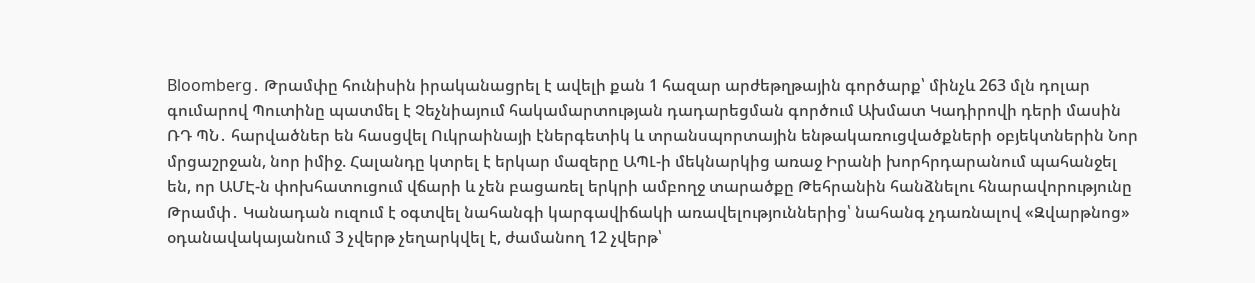Bloomberg․ Թրամփը հունիսին իրականացրել է ավելի քան 1 հազար արժեթղթային գործարք՝ մինչև 263 մլն դոլար գումարով Պուտինը պատմել է Չեչնիայում հակամարտության դադարեցման գործում Ախմատ Կադիրովի դերի մասին ՌԴ ՊՆ․ հարվածներ են հասցվել Ուկրաինայի էներգետիկ և տրանսպորտային ենթակառուցվածքների օբյեկտներին Նոր մրցաշրջան, նոր իմիջ. Հալանդը կտրել է երկար մազերը ԱՊԼ-ի մեկնարկից առաջ Իրանի խորհրդարանում պահանջել են, որ ԱՄԷ-ն փոխհատուցում վճարի և չեն բացառել երկրի ամբողջ տարածքը Թեհրանին հանձնելու հնարավորությունը Թրամփ․ Կանադան ուզում է օգտվել նահանգի կարգավիճակի առավելություններից՝ նահանգ չդառնալով «Զվարթնոց» օդանավակայանում 3 չվերթ չեղարկվել է, ժամանող 12 չվերթ՝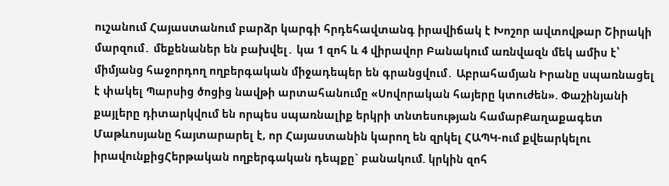ուշանում Հայաստանում բարձր կարգի հրդեհավտանգ իրավիճակ է Խոշոր ավտովթար Շիրակի մարզում․ մեքենաներ են բախվել․ կա 1 զոհ և 4 վիրավոր Բանակում առնվազն մեկ ամիս է՝ միմյանց հաջորդող ողբերգական միջադեպեր են գրանցվում․ Աբրահամյան Իրանը սպառնացել է փակել Պարսից ծոցից նավթի արտահանումը «Սովորական հայերը կտուժեն». Փաշինյանի քայլերը դիտարկվում են որպես սպառնալիք երկրի տնտեսության համարՔաղաքագետ Մաթևոսյանը հայտարարել է, որ Հայաստանին կարող են զրկել ՀԱՊԿ-ում քվեարկելու իրավունքիցՀերթական ողբերգական դեպքը` բանակում. կրկին զոհ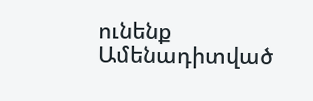ունենք
Ամենադիտված